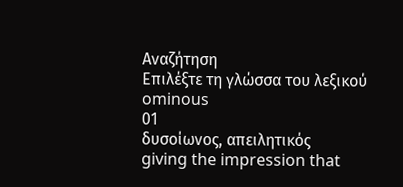Αναζήτηση
Επιλέξτε τη γλώσσα του λεξικού
ominous
01
δυσοίωνος, απειλητικός
giving the impression that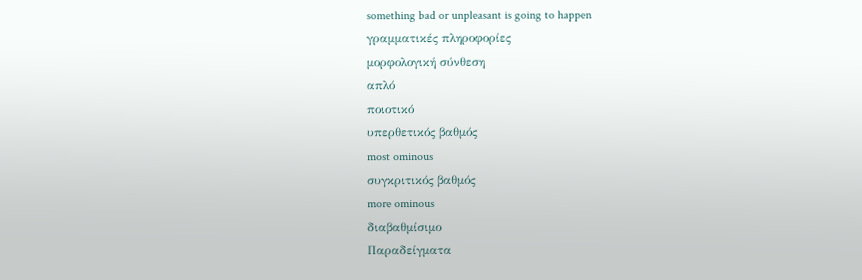something bad or unpleasant is going to happen
γραμματικές πληροφορίες
μορφολογική σύνθεση
απλό
ποιοτικό
υπερθετικός βαθμός
most ominous
συγκριτικός βαθμός
more ominous
διαβαθμίσιμο
Παραδείγματα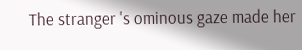The stranger 's ominous gaze made her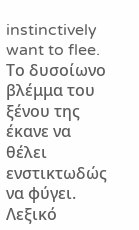instinctively want to flee.
Το δυσοίωνο βλέμμα του ξένου της έκανε να θέλει ενστικτωδώς να φύγει.
Λεξικό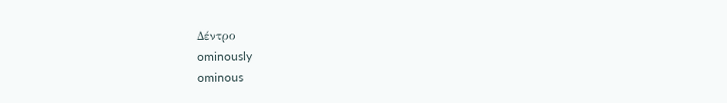Δέντρο
ominously
ominous